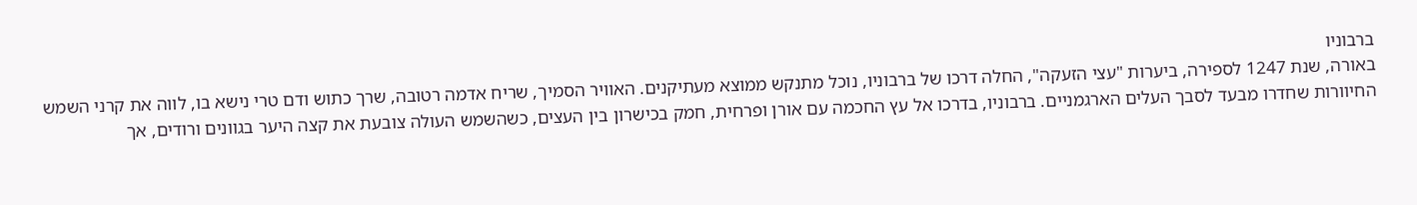ברבוניו
באורה, שנת 1247 לספירה, ביערות "עצי הזעקה", החלה דרכו של ברבוניו, נוכל מתנקש ממוצא מעתיקנים. האוויר הסמיך, שריח אדמה רטובה, שרך כתוש ודם טרי נישא בו, לווה את קרני השמש החיוורות שחדרו מבעד לסבך העלים הארגמניים. ברבוניו, בדרכו אל עץ החכמה עם אורן ופרחית, חמק בכישרון בין העצים, כשהשמש העולה צובעת את קצה היער בגוונים ורודים, אך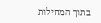בתוך המחילות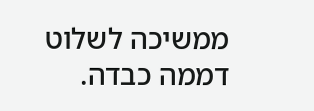ממשיכה לשלוט דממה כבדה.